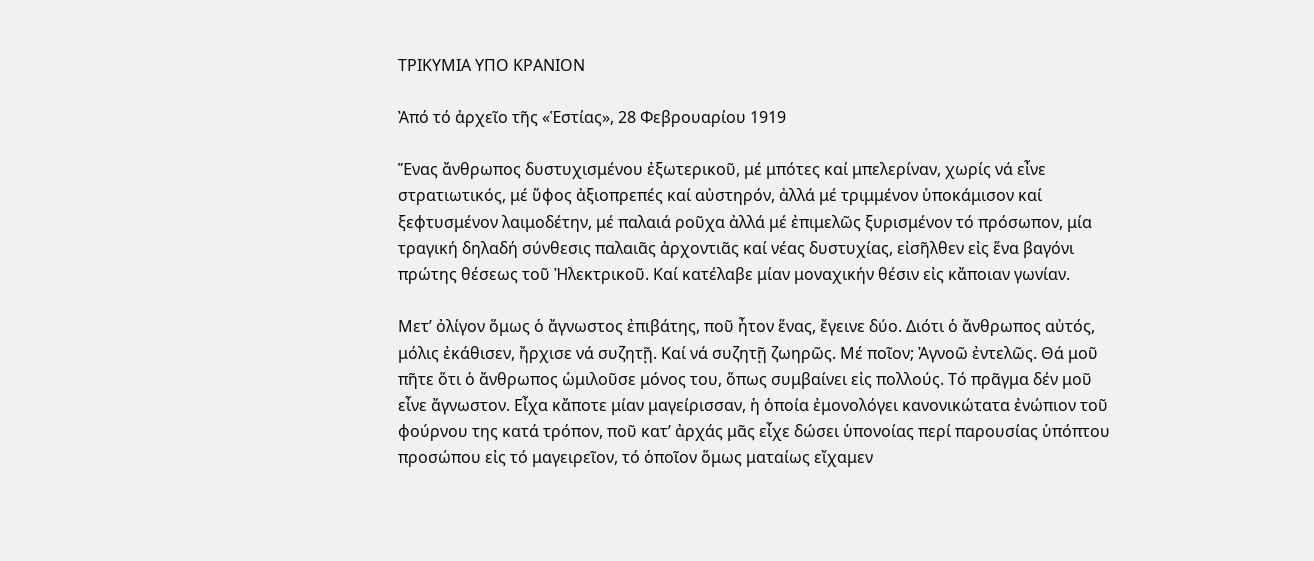ΤΡΙΚΥΜΙΑ ΥΠΟ ΚΡΑΝΙΟΝ

Ἀπό τό ἀρχεῖο τῆς «Ἑστίας», 28 Φεβρουαρίου 1919

Ἕνας ἄνθρωπος δυστυχισμένου ἐξωτερικοῦ, μέ μπότες καί μπελερίναν, χωρίς νά εἶνε στρατιωτικός, μέ ὕφος ἀξιοπρεπές καί αὐστηρόν, ἀλλά μέ τριμμένον ὑποκάμισον καί ξεφτυσμένον λαιμοδέτην, μέ παλαιά ροῦχα ἀλλά μέ ἐπιμελῶς ξυρισμένον τό πρόσωπον, μία τραγική δηλαδή σύνθεσις παλαιᾶς ἀρχοντιᾶς καί νέας δυστυχίας, εἰσῆλθεν εἰς ἕνα βαγόνι πρώτης θέσεως τοῦ Ἠλεκτρικοῦ. Καί κατέλαβε μίαν μοναχικήν θέσιν εἰς κἄποιαν γωνίαν.

Μετ’ ὀλίγον ὅμως ὁ ἄγνωστος ἐπιβάτης, ποῦ ἦτον ἕνας, ἔγεινε δύο. Διότι ὁ ἄνθρωπος αὐτός, μόλις ἐκάθισεν, ἤρχισε νά συζητῇ. Καί νά συζητῇ ζωηρῶς. Μέ ποῖον; Ἀγνοῶ ἐντελῶς. Θά μοῦ πῆτε ὅτι ὁ ἄνθρωπος ὡμιλοῦσε μόνος του, ὅπως συμβαίνει εἰς πολλούς. Τό πρᾶγμα δέν μοῦ εἶνε ἄγνωστον. Εἶχα κἄποτε μίαν μαγείρισσαν, ἡ ὁποία ἐμονολόγει κανονικώτατα ἐνώπιον τοῦ φούρνου της κατά τρόπον, ποῦ κατ’ ἀρχάς μᾶς εἶχε δώσει ὑπονοίας περί παρουσίας ὑπόπτου προσώπου εἰς τό μαγειρεῖον, τό ὁποῖον ὅμως ματαίως εἴχαμεν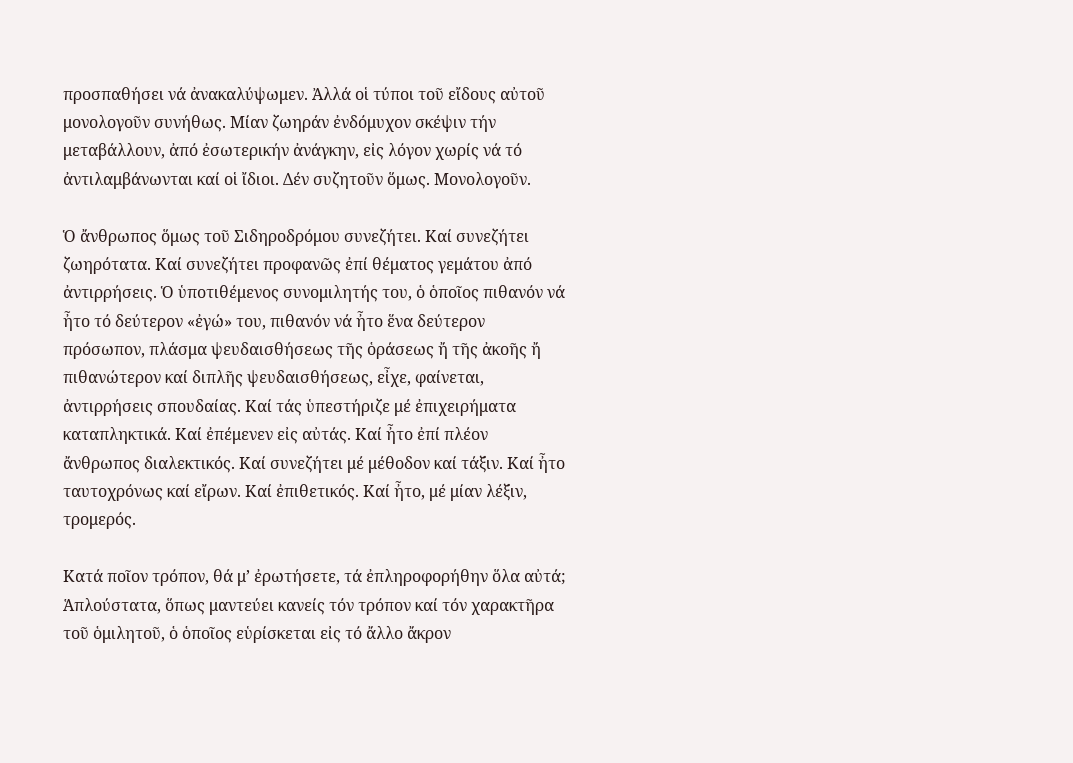προσπαθήσει νά ἀνακαλύψωμεν. Ἀλλά οἱ τύποι τοῦ εἴδους αὐτοῦ μονολογοῦν συνήθως. Μίαν ζωηράν ἐνδόμυχον σκέψιν τήν μεταβάλλουν, ἀπό ἐσωτερικήν ἀνάγκην, εἰς λόγον χωρίς νά τό ἀντιλαμβάνωνται καί οἱ ἴδιοι. Δέν συζητοῦν ὅμως. Μονολογοῦν.

Ὁ ἄνθρωπος ὅμως τοῦ Σιδηροδρόμου συνεζήτει. Καί συνεζήτει ζωηρότατα. Καί συνεζήτει προφανῶς ἐπί θέματος γεμάτου ἀπό ἀντιρρήσεις. Ὁ ὑποτιθέμενος συνομιλητής του, ὁ ὁποῖος πιθανόν νά ἦτο τό δεύτερον «ἐγώ» του, πιθανόν νά ἦτο ἕνα δεύτερον πρόσωπον, πλάσμα ψευδαισθήσεως τῆς ὁράσεως ἤ τῆς ἀκοῆς ἤ πιθανώτερον καί διπλῆς ψευδαισθήσεως, εἶχε, φαίνεται, ἀντιρρήσεις σπουδαίας. Καί τάς ὑπεστήριζε μέ ἐπιχειρήματα καταπληκτικά. Καί ἐπέμενεν εἰς αὐτάς. Καί ἦτο ἐπί πλέον ἄνθρωπος διαλεκτικός. Καί συνεζήτει μέ μέθοδον καί τάξιν. Καί ἦτο ταυτοχρόνως καί εἴρων. Καί ἐπιθετικός. Καί ἦτο, μέ μίαν λέξιν, τρομερός.

Κατά ποῖον τρόπον, θά μ’ ἐρωτήσετε, τά ἐπληροφορήθην ὅλα αὐτά; Ἁπλούστατα, ὅπως μαντεύει κανείς τόν τρόπον καί τόν χαρακτῆρα τοῦ ὁμιλητοῦ, ὁ ὁποῖος εὑρίσκεται εἰς τό ἄλλο ἄκρον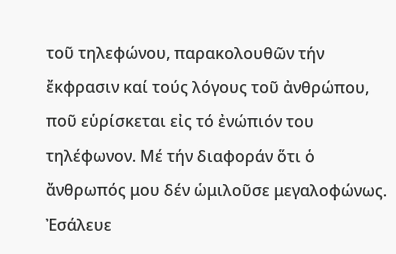τοῦ τηλεφώνου, παρακολουθῶν τήν ἔκφρασιν καί τούς λόγους τοῦ ἀνθρώπου, ποῦ εὑρίσκεται εἰς τό ἐνώπιόν του τηλέφωνον. Μέ τήν διαφοράν ὅτι ὁ ἄνθρωπός μου δέν ὡμιλοῦσε μεγαλοφώνως. Ἐσάλευε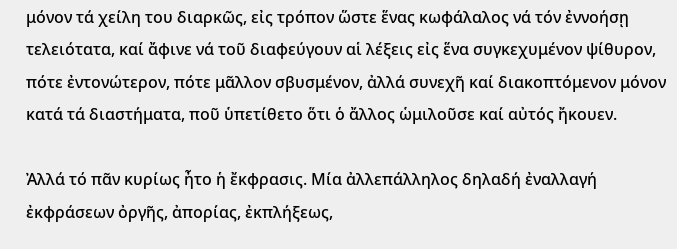μόνον τά χείλη του διαρκῶς, εἰς τρόπον ὥστε ἕνας κωφάλαλος νά τόν ἐννοήσῃ τελειότατα, καί ἄφινε νά τοῦ διαφεύγουν αἱ λέξεις εἰς ἕνα συγκεχυμένον ψίθυρον, πότε ἐντονώτερον, πότε μᾶλλον σβυσμένον, ἀλλά συνεχῆ καί διακοπτόμενον μόνον κατά τά διαστήματα, ποῦ ὑπετίθετο ὅτι ὁ ἄλλος ὡμιλοῦσε καί αὐτός ἤκουεν.

Ἀλλά τό πᾶν κυρίως ἦτο ἡ ἔκφρασις. Μία ἀλλεπάλληλος δηλαδή ἐναλλαγή ἐκφράσεων ὀργῆς, ἀπορίας, ἐκπλήξεως,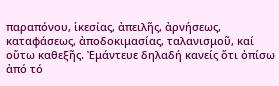παραπόνου, ἱκεσίας, ἀπειλῆς, ἀρνήσεως, καταφάσεως, ἀποδοκιμασίας, ταλανισμοῦ, καί οὕτω καθεξῆς. Ἐμάντευε δηλαδή κανείς ὅτι ὀπίσω ἀπό τό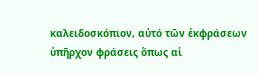καλειδοσκόπιον, αὐτό τῶν ἐκφράσεων ὑπῆρχον φράσεις ὅπως αἱ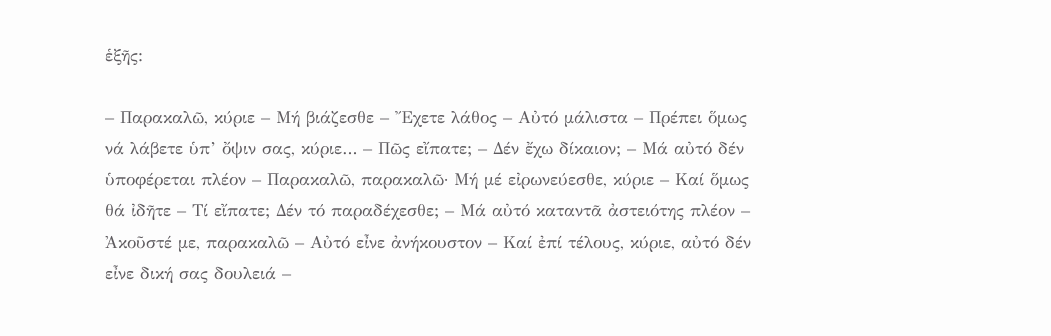ἑξῆς:

– Παρακαλῶ, κύριε – Μή βιάζεσθε – Ἔχετε λάθος – Αὐτό μάλιστα – Πρέπει ὅμως νά λάβετε ὑπ’ ὄψιν σας, κύριε… – Πῶς εἴπατε; – Δέν ἔχω δίκαιον; – Μά αὐτό δέν ὑποφέρεται πλέον – Παρακαλῶ, παρακαλῶ· Μή μέ εἰρωνεύεσθε, κύριε – Καί ὅμως θά ἰδῆτε – Τί εἴπατε; Δέν τό παραδέχεσθε; – Μά αὐτό καταντᾶ ἀστειότης πλέον – Ἀκοῦστέ με, παρακαλῶ – Αὐτό εἶνε ἀνήκουστον – Καί ἐπί τέλους, κύριε, αὐτό δέν εἶνε δική σας δουλειά –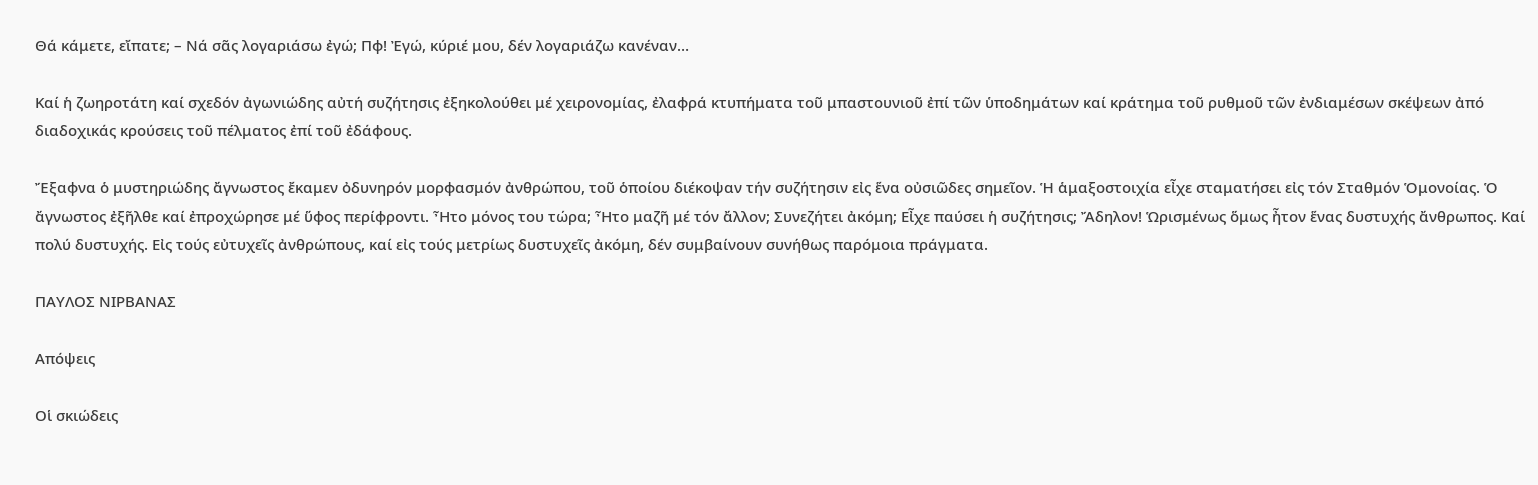Θά κάμετε, εἴπατε; – Νά σᾶς λογαριάσω ἐγώ; Πφ! Ἐγώ, κύριέ μου, δέν λογαριάζω κανέναν…

Καί ἡ ζωηροτάτη καί σχεδόν ἀγωνιώδης αὐτή συζήτησις ἐξηκολούθει μέ χειρονομίας, ἐλαφρά κτυπήματα τοῦ μπαστουνιοῦ ἐπί τῶν ὑποδημάτων καί κράτημα τοῦ ρυθμοῦ τῶν ἐνδιαμέσων σκέψεων ἀπό διαδοχικάς κρούσεις τοῦ πέλματος ἐπί τοῦ ἐδάφους.

Ἔξαφνα ὁ μυστηριώδης ἄγνωστος ἔκαμεν ὀδυνηρόν μορφασμόν ἀνθρώπου, τοῦ ὁποίου διέκοψαν τήν συζήτησιν εἰς ἕνα οὐσιῶδες σημεῖον. Ἡ ἁμαξοστοιχία εἶχε σταματήσει εἰς τόν Σταθμόν Ὁμονοίας. Ὁ ἄγνωστος ἐξῆλθε καί ἐπροχώρησε μέ ὕφος περίφροντι. Ἦτο μόνος του τώρα; Ἦτο μαζῆ μέ τόν ἄλλον; Συνεζήτει ἀκόμη; Εἶχε παύσει ἡ συζήτησις; Ἄδηλον! Ὡρισμένως ὅμως ἦτον ἕνας δυστυχής ἄνθρωπος. Καί πολύ δυστυχής. Εἰς τούς εὐτυχεῖς ἀνθρώπους, καί εἰς τούς μετρίως δυστυχεῖς ἀκόμη, δέν συμβαίνουν συνήθως παρόμοια πράγματα.

ΠΑΥΛΟΣ ΝΙΡΒΑΝΑΣ

Απόψεις

Οἱ σκιώδεις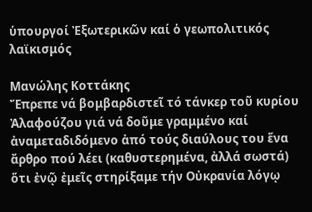ὑπουργοί Ἐξωτερικῶν καί ὁ γεωπολιτικός λαϊκισμός

Μανώλης Κοττάκης
Ἔπρεπε νά βομβαρδιστεῖ τό τάνκερ τοῦ κυρίου Ἀλαφούζου γιά νά δοῦμε γραμμένο καί ἀναμεταδιδόμενο ἀπό τούς διαύλους του ἕνα ἄρθρο πού λέει (καθυστερημένα, ἀλλά σωστά) ὅτι ἐνῷ ἐμεῖς στηρίξαμε τήν Οὐκρανία λόγῳ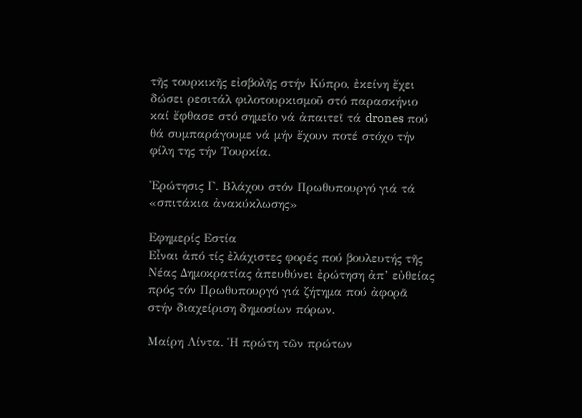τῆς τουρκικῆς εἰσβολῆς στήν Κύπρο, ἐκείνη ἔχει δώσει ρεσιτάλ φιλοτουρκισμοῦ στό παρασκήνιο καί ἔφθασε στό σημεῖο νά ἀπαιτεῖ τά drones πού θά συμπαράγουμε νά μήν ἔχουν ποτέ στόχο τήν φίλη της τήν Τουρκία.

Ἐρώτησις Γ. Βλάχου στόν Πρωθυπουργό γιά τά «σπιτάκια ἀνακύκλωσης»

Εφημερίς Εστία
Εἶναι ἀπό τίς ἐλάχιστες φορές πού βουλευτής τῆς Νέας Δημοκρατίας ἀπευθύνει ἐρώτηση ἀπ’ εὐθείας πρός τόν Πρωθυπουργό γιά ζήτημα πού ἀφορᾶ στήν διαχείριση δημοσίων πόρων.

Μαίρη Λίντα. Ἡ πρώτη τῶν πρώτων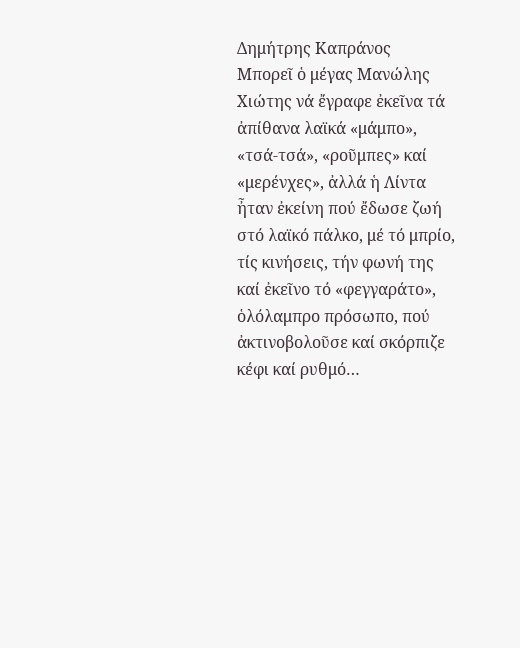Δημήτρης Καπράνος
Μπορεῖ ὁ μέγας Μανώλης Χιώτης νά ἔγραφε ἐκεῖνα τά ἀπίθανα λαϊκά «μάμπο», «τσά-τσά», «ροῦμπες» καί «μερένχες», ἀλλά ἡ Λίντα ἦταν ἐκείνη πού ἔδωσε ζωή στό λαϊκό πάλκο, μέ τό μπρίο, τίς κινήσεις, τήν φωνή της καί ἐκεῖνο τό «φεγγαράτο», ὁλόλαμπρο πρόσωπο, πού ἀκτινοβολοῦσε καί σκόρπιζε κέφι καί ρυθμό…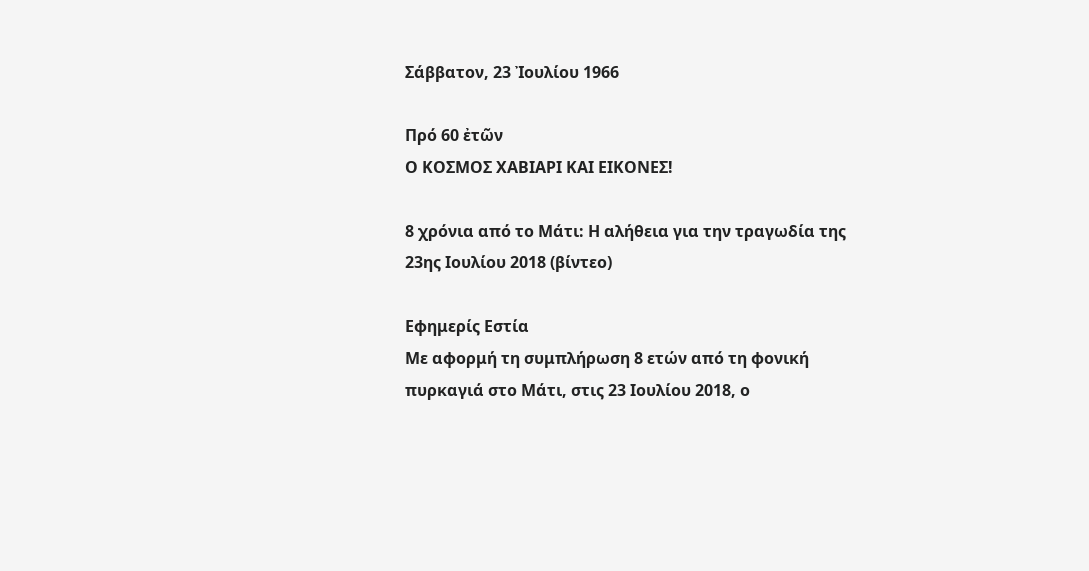Σάββατον, 23 Ἰουλίου 1966

Πρό 60 ἐτῶν
Ο ΚΟΣΜΟΣ ΧΑΒΙΑΡΙ ΚΑΙ ΕΙΚΟΝΕΣ!

8 χρόνια από το Μάτι: Η αλήθεια για την τραγωδία της 23ης Ιουλίου 2018 (βίντεο)

Εφημερίς Εστία
Με αφορμή τη συμπλήρωση 8 ετών από τη φονική πυρκαγιά στο Μάτι, στις 23 Ιουλίου 2018, ο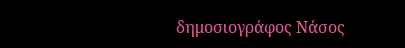δημοσιογράφος Νάσος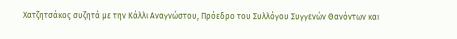Χατζητσάκος συζητά με την Κάλλι Αναγνώστου, Πρόεδρο του Συλλόγου Συγγενών Θανόντων και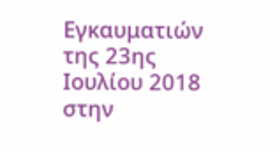Εγκαυματιών της 23ης Ιουλίου 2018 στην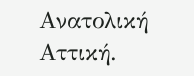Ανατολική Αττική.